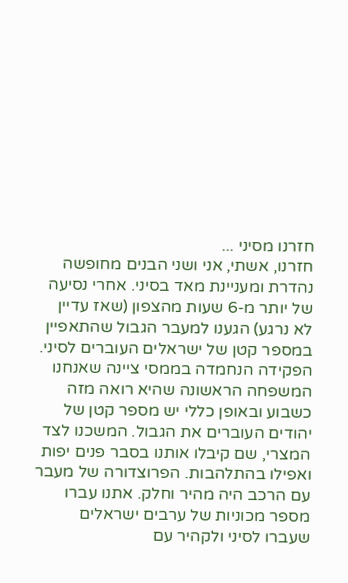חזרנו מסיני ...
חזרנו, אשתי, אני ושני הבנים מחופשה נהדרת ומעניינת מאד בסיני. אחרי נסיעה של יותר מ-6 שעות מהצפון (שאז עדיין לא נרגע) הגענו למעבר הגבול שהתאפיין במספר קטן של ישראלים העוברים לסיני. הפקידה הנחמדה בממסי ציינה שאנחנו המשפחה הראשונה שהיא רואה מזה כשבוע ובאופן כללי יש מספר קטן של יהודים העוברים את הגבול. המשכנו לצד המצרי, שם קיבלו אותנו בסבר פנים יפות ואפילו בהתלהבות. הפרוצדורה של מעבר עם הרכב היה מהיר וחלק. אתנו עברו מספר מכוניות של ערבים ישראלים שעברו לסיני ולקהיר עם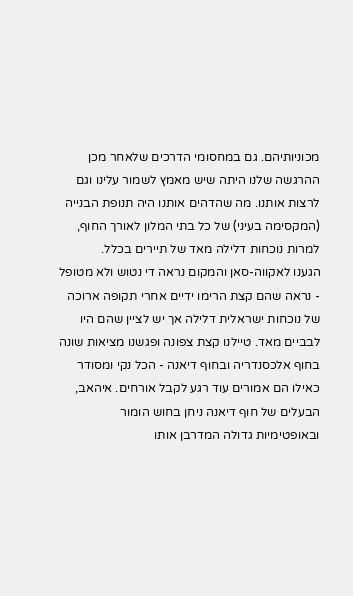מכוניותיהם. גם במחסומי הדרכים שלאחר מכן ההרגשה שלנו היתה שיש מאמץ לשמור עלינו וגם לרצות אותנו. מה שהדהים אותנו היה תנופת הבנייה (המקסימה בעיני) של כל בתי המלון לאורך החוף, למרות נוכחות דלילה מאד של תיירים בכלל.
הגענו לאקווה-סאן והמקום נראה די נטוש ולא מטופל - נראה שהם קצת הרימו ידיים אחרי תקופה ארוכה של נוכחות ישראלית דלילה אך יש לציין שהם היו לבביים מאד. טיילנו קצת צפונה ופגשנו מציאות שונה בחוף אלכסנדריה ובחוף דיאנה - הכל נקי ומסודר כאילו הם אמורים עוד רגע לקבל אורחים. איהאב, הבעלים של חוף דיאנה ניחן בחוש הומור ובאופטימיות גדולה המדרבן אותו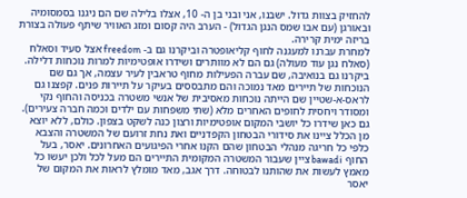להחזיק בצוות גדול. ישבנו, אני ובני בן ה- 10, אצלו בלילה שם הם ניגנו בסמסומיה ובאורגן (עם אבו שמס הנגן הגדול) - הערב היה קסום ומזג האוויר שיתף פעולה בצורת בריזה ימית קרירה.
למחרת עברנו למעגנה לחוף קליאופטרה וביקרנו גם ב- freedom אצל סעיד וסאלח (סאלח נגן עוד מעולה) גם הם לא מוותרים ושידרו אופטימיות למרות נוכחות דלילה. ביקרנו גם בנואיבה, שם עברה הפעילות מחוף טראבין לעיר עצמה, אך גם שם הנוכחות של תיירים מאד נמוכה והם מתבססים בעיקר על תיירות פנים. קפצנו גם לראס-א-שטיין שם הייתה נוכחות מאסיבית של אנשי משטרה בכניסה והחוף נקי ומסודר ויחסית לחופים האחרים מלא (שתי משפחות עם ילדים וכמה חברה צעירים). גם כאן שידרו כל יושבי המקום אופטימיות ורצון כנה לשקט בצפון. כולם, ללא יוצא מן הכלל ציינו את סידורי הבטחון הקפדניים ואת נחת זרועם של המשטרה והצבא כלפי כל חריגה מנהלי הבטחון שהם הקנו אחרי הפיגועים האחרונים. יאסר, בעל החוף bawadi ציין שעבור המשטרה המקומית התיירים הם מעל לכל ולכן יעשו כל מאמץ לעשות את שהותנו לבטוחה. דרך אגב, מאד מומלץ לראות את המקום של יאסר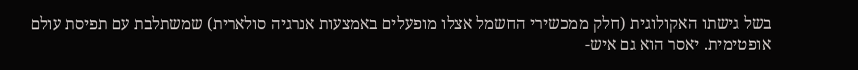בשל גישתו האקולוגית (חלק ממכשירי החשמל אצלו מופעלים באמצעות אנרגיה סולארית) שמשתלבת עם תפיסת עולם אופטימית. יאסר הוא גם איש-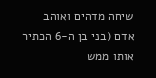שיחה מדהים ואוהב אדם (בני בן ה-6 הכתיר אותו ממש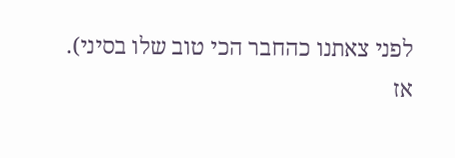לפני צאתנו כהחבר הכי טוב שלו בסיני).
אז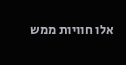אלו חוויות ממש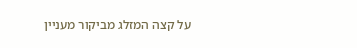על קצה המזלג מביקור מעניין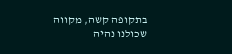בתקופה קשה, מקווה שכולנו נהיה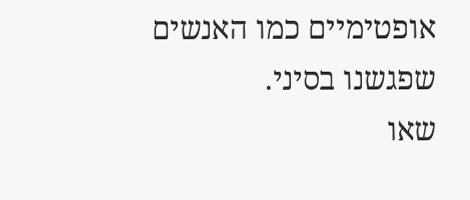אופטימיים כמו האנשים שפגשנו בסיני.
שאו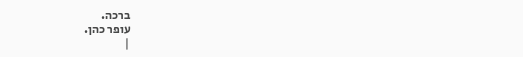ברכה.
עופר כהן.
|